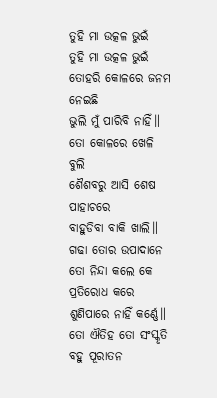ତୁହି ମା ଉତ୍କଳ ଭୁଇଁ
ତୁହି ମା ଉତ୍କଳ ଭୁଇଁ
ତୋହରି କୋଳରେ ଜନମ ନେଇଛି
ଭୁଲି ମୁଁ ପାରିବି ନାହିଁ॥
ତୋ କୋଳରେ ଖେଳି ବୁଲି
ଶୈଶବରୁ ଆସି ଶେଷ ପାହାଚରେ
ବାହୁଡିବା ବାକି ଖାଲି॥
ଗଢା ତୋର ଉପାଦାନେ
ତୋ ନିନ୍ଦା କଲେ କେ ପ୍ରତିରୋଧ କରେ
ଶୁଣିପାରେ ନାହିଁ କର୍ଣ୍ଣେ॥
ତୋ ଐତିହ ତୋ ସଂସ୍କୃତି
ବହୁ ପୂରାତନ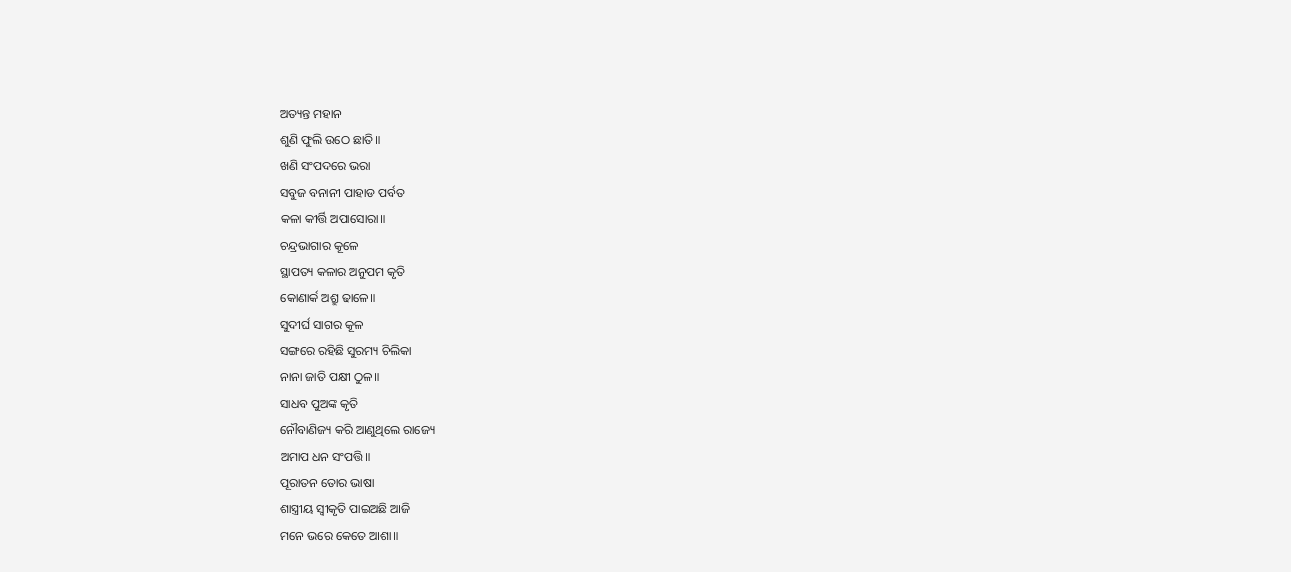ଅତ୍ୟନ୍ତ ମହାନ
ଶୁଣି ଫୁଲି ଉଠେ ଛାତି॥
ଖଣି ସଂପଦରେ ଭରା
ସବୁଜ ବନାନୀ ପାହାଡ ପର୍ବତ
କଳା କୀର୍ତ୍ତି ଅପାସୋରା॥
ଚନ୍ଦ୍ରଭାଗାର କୂଳେ
ସ୍ଥାପତ୍ୟ କଳାର ଅନୁପମ କୃତି
କୋଣାର୍କ ଅଶ୍ରୁ ଢାଳେ॥
ସୁଦୀର୍ଘ ସାଗର କୂଳ
ସଙ୍ଗରେ ରହିଛି ସୁରମ୍ୟ ଚିଲିକା
ନାନା ଜାତି ପକ୍ଷୀ ଠୁଳ॥
ସାଧବ ପୁଅଙ୍କ କୃତି
ନୌବାଣିଜ୍ୟ କରି ଆଣୁଥିଲେ ରାଜ୍ୟେ
ଅମାପ ଧନ ସଂପତ୍ତି॥
ପୂରାତନ ତୋର ଭାଷା
ଶାସ୍ତ୍ରୀୟ ସ୍ୱୀକୃତି ପାଇଅଛି ଆଜି
ମନେ ଭରେ କେତେ ଆଶା॥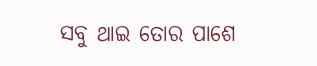ସବୁ ଥାଇ ତୋର ପାଶେ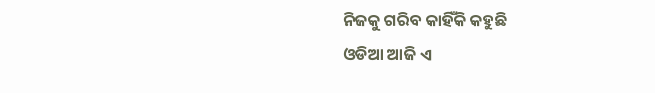ନିଜକୁ ଗରିବ କାହିଁକି କହୁଛି
ଓଡିଆ ଆଜି ଏ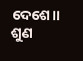ଦେଶେ॥
ଶୁଣ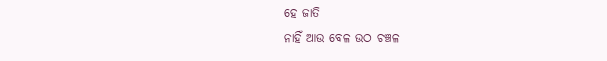ହେ ଜାତି
ନାହିଁ ଆଉ ବେଳ ଉଠ ଚଞ୍ଚଳ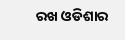ରଖ ଓଡିଶାର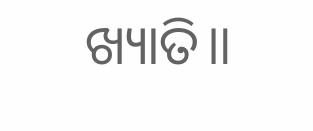ଖ୍ୟାତି॥